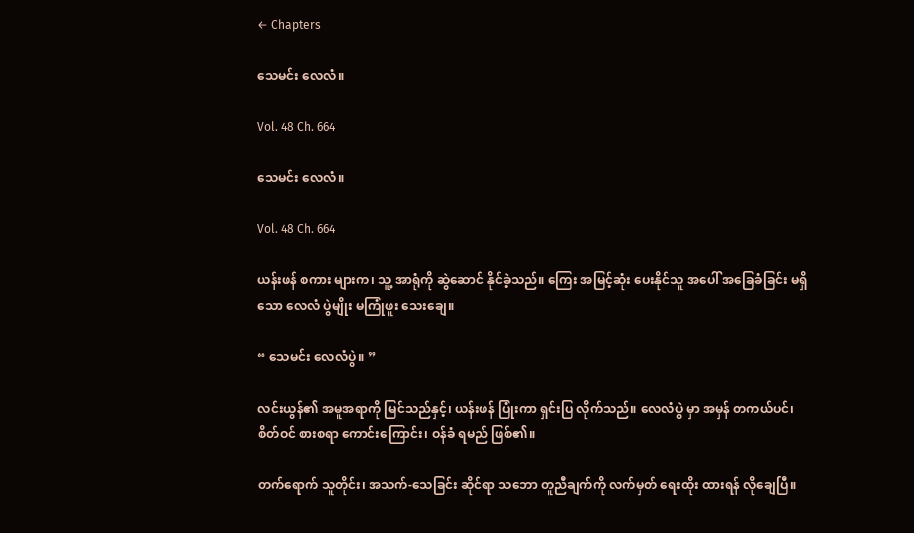← Chapters

သေမင်း လေလံ။

Vol. 48 Ch. 664

သေမင်း လေလံ။

Vol. 48 Ch. 664

ယန်းဖန် စကား များက၊ သူ့ အာရုံကို ဆွဲဆောင် နိုင်ခဲ့သည်။ ကြေး အမြင့်ဆုံး ပေးနိုင်သူ အပေါ် အခြေခံခြင်း မရှိသော လေလံ ပွဲမျိုး မကြုံဖူး သေးချေ။

“ သေမင်း လေလံပွဲ။ ”

လင်းယွန်၏ အမူအရာကို မြင်သည်နှင့်၊ ယန်းဖန် ပြုံးကာ ရှင်းပြ လိုက်သည်။ လေလံပွဲ မှာ အမှန် တကယ်ပင်၊ စိတ်ဝင် စားစရာ ကောင်းကြောင်း၊ ဝန်ခံ ရမည် ဖြစ်၏။

တက်ရောက် သူတိုင်း၊ အသက်-သေခြင်း ဆိုင်ရာ သဘော တူညီချက်ကို လက်မှတ် ရေးထိုး ထားရန် လိုချေပြီ။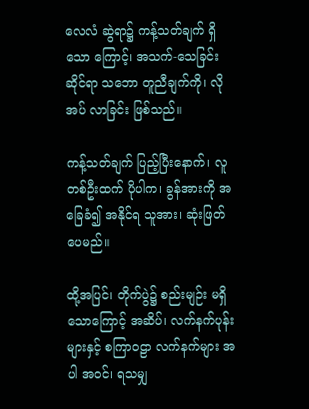လေလံ ဆွဲရာ၌ ကန့်သတ်ချက် ရှိသော ကြောင့်၊ အသက်-သေခြင်း ဆိုင်ရာ သဘော တူညီချက်ကို၊ လိုအပ် လာခြင်း ဖြစ်သည်။

ကန့်သတ်ချက် ပြည့်ပြီးနောက်၊ လူ တစ်ဦးထက် ပိုပါက၊ ခွန်အားကို အခြေခံ၍ အနိုင်ရ သူအား၊ ဆုံးဖြတ် ပေမည်။

ထို့အပြင်၊ တိုက်ပွဲ၌ စည်းမျဉ်း မရှိ သောကြောင့် အဆိပ်၊ လက်နက်ပုန်း များနှင့် စကြာဝဠာ လက်နက်များ အပါ အ၀င်၊ ရသမျှ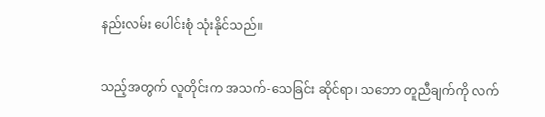နည်းလမ်း ပေါင်းစုံ သုံးနိုင်သည်။

သည့်အတွက် လူတိုင်းက အသက်-သေခြင်း ဆိုင်ရာ၊ သဘော တူညီချက်ကို လက်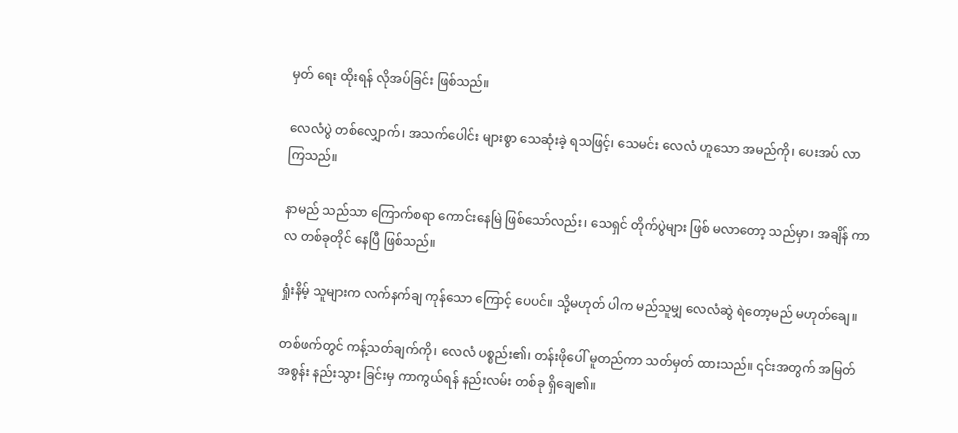မှတ် ရေး ထိုးရန် လိုအပ်ခြင်း ဖြစ်သည်။

လေလံပွဲ တစ်လျှောက်၊ အသက်ပေါင်း များစွာ သေဆုံးခဲ့ ရသဖြင့်၊ သေမင်း လေလံ ဟူသော အမည်ကို၊ ပေးအပ် လာကြသည်။

နာမည် သည်သာ ကြောက်စရာ ကောင်းနေမြဲ ဖြစ်သော်လည်း၊ သေရှင် တိုက်ပွဲများ ဖြစ် မလာတော့ သည်မှာ၊ အချိန် ကာလ တစ်ခုတိုင် နေပြီ ဖြစ်သည်။

ရှုံးနိမ့် သူများက လက်နက်ချ ကုန်သော ကြောင့် ပေပင်။ သို့မဟုတ် ပါက မည်သူမျှ လေလံဆွဲ ရဲတော့မည် မဟုတ်ချေ။

တစ်ဖက်တွင် ကန့်သတ်ချက်ကို၊ လေလံ ပစ္စည်း၏၊ တန်းဖိုပေါ် မူတည်ကာ သတ်မှတ် ထားသည်။ ၎င်းအတွက် အမြတ်အစွန်း နည်းသွား ခြင်းမှ ကာကွယ်ရန် နည်းလမ်း တစ်ခု ရှိချေ၏။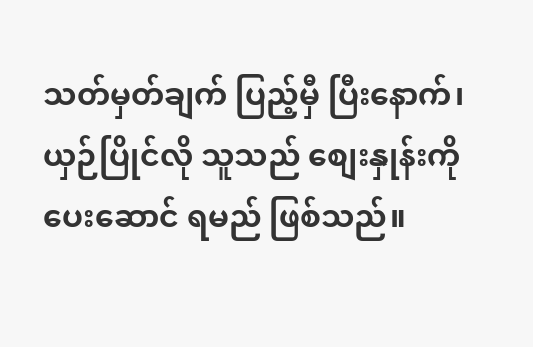သတ်မှတ်ချက် ပြည့်မှီ ပြီးနောက်၊ ယှဉ်ပြိုင်လို သူသည် စျေးနှုန်းကို ပေးဆောင် ရမည် ဖြစ်သည်။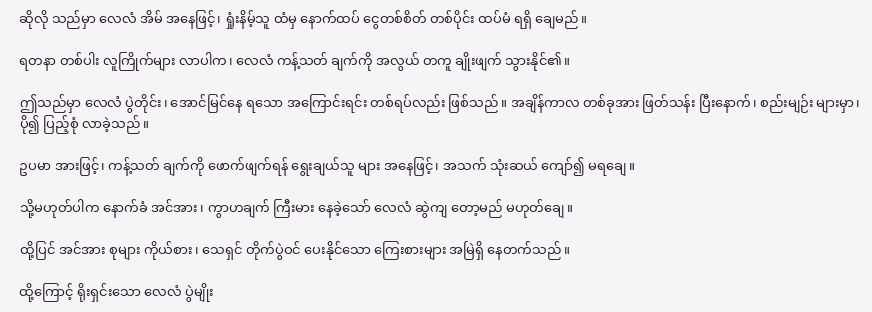ဆိုလို သည်မှာ လေလံ အိမ် အနေဖြင့်၊ ရှုံးနိမ့်သူ ထံမှ နောက်ထပ် ငွေတစ်စိတ် တစ်ပိုင်း ထပ်မံ ရရှိ ချေမည်။

ရတနာ တစ်ပါး လူကြိုက်များ လာပါက၊ လေလံ ကန့်သတ် ချက်ကို အလွယ် တကူ ချိုးဖျက် သွားနိုင်၏။

ဤသည်မှာ လေလံ ပွဲတိုင်း၊ အောင်မြင်နေ ရသော အကြောင်းရင်း တစ်ရပ်လည်း ဖြစ်သည်။ အချိန်ကာလ တစ်ခုအား ဖြတ်သန်း ပြီးနောက်၊ စည်းမျဉ်း များမှာ၊ ပို၍ ပြည့်စုံ လာခဲ့သည်။

ဥပမာ အားဖြင့်၊ ကန့်သတ် ချက်ကို ဖောက်ဖျက်ရန် ရွေးချယ်သူ များ အနေဖြင့်၊ အသက် သုံးဆယ် ကျော်၍ မရချေ။

သို့မဟုတ်ပါက နောက်ခံ အင်အား၊ ကွာဟချက် ကြီးမား နေခဲ့သော် လေလံ ဆွဲကျ တော့မည် မဟုတ်ချေ။

ထို့ပြင် အင်အား စုများ ကိုယ်စား၊ သေရှင် တိုက်ပွဲဝင် ပေးနိုင်သော ကြေးစားများ အမြဲရှိ နေတက်သည်။

ထို့ကြောင့် ရိုးရှင်းသော လေလံ ပွဲမျိုး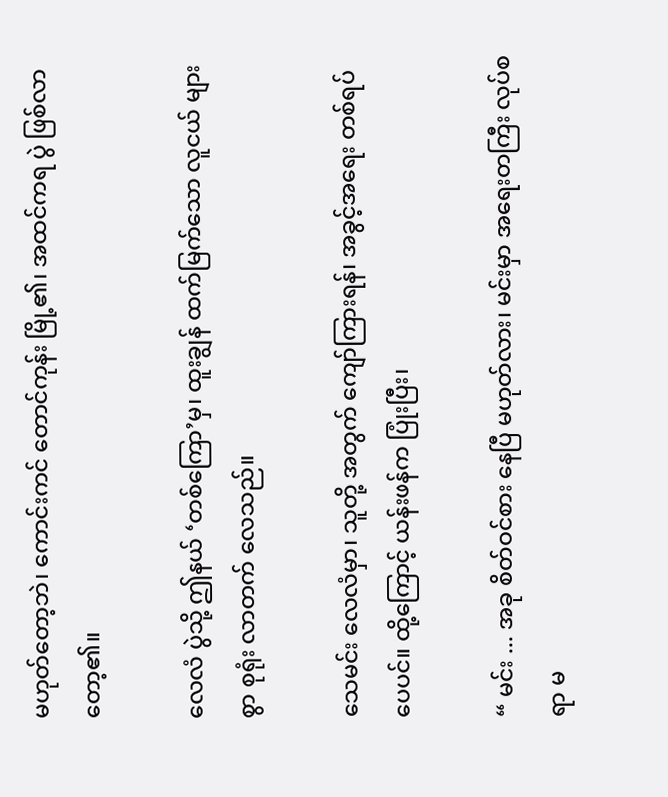မဟုတ်တော့ဘဲ၊ ကောင်းကင် တောင်ကုန်း မြို့၏၊ အထင်ကရ ပွဲ ဖြစ်လာ တော့၏။

လေလံ ပွဲသို့ ဤနယ် ‘တစ်ကြော’မှ၊ ထူးချွန် ထက်မြက်သော လူငယ် များစွာ စုရုံး လာတက် လေသည်။

သေမင်း လေလံမှာ၊ သူတို့ အတွက် ကျော်ကြားရန်၊ အခွင့်အရေး တစ်ရပ် ပေပင်။ ထို့ကြောင့် ယန်းဖန်က ပြုံးပြီး၊

“ မင်း ... အခု စိတ်ဝင်စား နေပြီ မဟုတ်လား၊ မင်းမှာ အရေးတကြီး လုပ်စရာ မ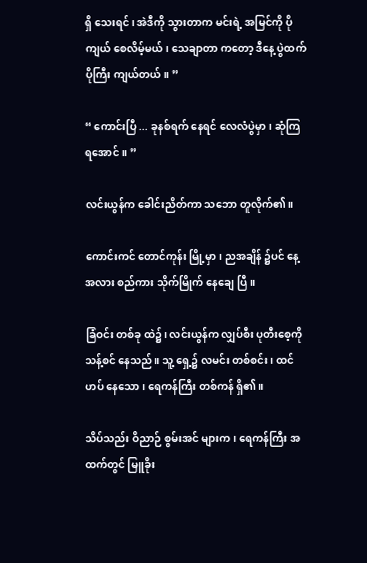ရှိ သေးရင်၊ အဲဒီကို သွားတာက မင်းရဲ့ အမြင်ကို ပိုကျယ် စေလိမ့်မယ်၊ သေချာတာ ကတော့ ဒီနေ့ ပွဲထက် ပိုကြီး ကျယ်တယ်။ ”

“ ကောင်းပြီ ... ခုနစ်ရက် နေရင် လေလံပွဲမှာ၊ ဆုံကြ ရအောင်။ ”

လင်းယွန်က ခေါင်းညိတ်ကာ သဘော တူလိုက်၏။

ကောင်းကင် တောင်ကုန်း မြို့မှာ၊ ညအချိန် ၌ပင် နေ့ အလား စည်ကား သိုက်မြိုက် နေချေ ပြီ။

ခြံဝင်း တစ်ခု ထဲ၌၊ လင်းယွန်က လျှပ်စီး ပုတီးစေ့ကို သန့်စင် နေသည်။ သူ့ ရှေ့၌ လမင်း တစ်စင်း၊ ထင်ဟပ် နေသော၊ ရေကန်ကြီး တစ်ကန် ရှိ၏။

သိပ်သည်း ဝိညာဉ် စွမ်းအင် များက၊ ရေကန်ကြီး အထက်တွင် မြူခိုး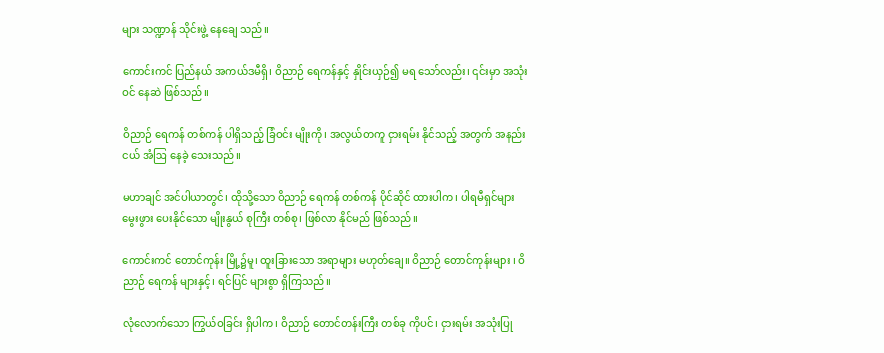များ သဏ္ဍာန် သိုင်းဖွဲ့ နေချေ သည်။

ကောင်းကင် ပြည်နယ် အကယ်ဒမီရှိ၊ ဝိညာဉ် ရေကန်နှင့် နှိုင်းယှဉ်၍ မရ သော်လည်း၊ ၎င်းမှာ အသုံးဝင် နေဆဲ ဖြစ်သည်။

ဝိညာဉ် ရေကန် တစ်ကန် ပါရှိသည့် ခြံဝင်း မျိုးကို၊ အလွယ်တကူ ငှားရမ်း နိုင်သည့် အတွက် အနည်းငယ် အံဩ နေခဲ့ သေးသည်။

မဟာချင် အင်ပါယာတွင်၊ ထိုသို့သော ဝိညာဉ် ရေကန် တစ်ကန် ပိုင်ဆိုင် ထားပါက၊ ပါရမီရှင်များ မွေးဖွား ပေးနိုင်သော မျိုးနွယ် စုကြီး တစ်စု၊ ဖြစ်လာ နိုင်မည် ဖြစ်သည်။

ကောင်းကင် တောင်ကုန်း မြို့၌မူ၊ ထူးခြားသော အရာများ မဟုတ်ချေ။ ဝိညာဉ် တောင်ကုန်းများ ၊ ဝိညာဉ် ရေကန် များနှင့်၊ ရင်ပြင် များစွာ ရှိကြသည်။

လုံလောက်သော ကြွယ်ဝခြင်း ရှိပါက၊ ဝိညာဉ် တောင်တန်းကြီး တစ်ခု ကိုပင်၊ ငှားရမ်း အသုံးပြု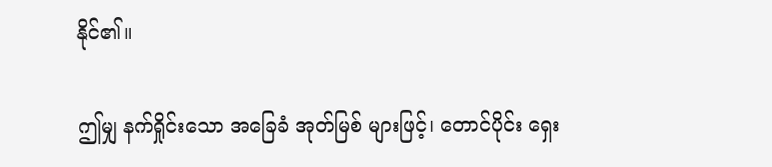နိုင်၏။

ဤမျှ နက်ရှိုင်းသော အခြေခံ အုတ်မြစ် များဖြင့်၊ တောင်ပိုင်း ရှေး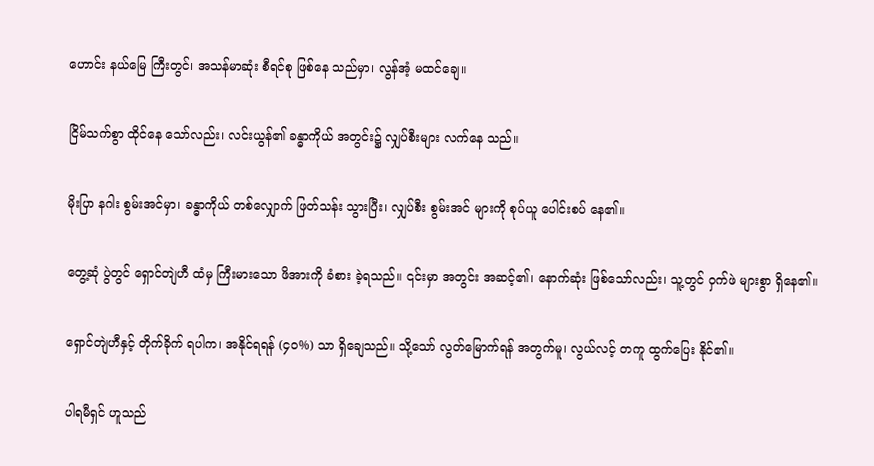ဟောင်း နယ်မြေ ကြီးတွင်၊ အသန်မာဆုံး စီရင်စု ဖြစ်နေ သည်မှာ၊ လွန်အံ့ မထင်ချေ။

ငြိမ်သက်စွာ ထိုင်နေ သော်လည်း၊ လင်းယွန်၏ ခန္ဓာကိုယ် အတွင်း၌ လျှပ်စီးများ လက်နေ သည်။

မိုးပြာ နဂါး စွမ်းအင်မှာ၊ ခန္ဓာကိုယ် တစ်လျှောက် ဖြတ်သန်း သွားပြီး၊ လျှပ်စီး စွမ်းအင် များကို စုပ်ယူ ပေါင်းစပ် နေ၏။

တွေ့ဆုံ ပွဲတွင် ရှောင်တျဲဟီ ထံမှ ကြီးမားသော ဖိအားကို ခံစား ခဲ့ရသည်။ ၎င်းမှာ အတွင်း အဆင့်၏၊ နောက်ဆုံး ဖြစ်သော်လည်း၊ သူ့တွင် ဝှက်ဖဲ များစွာ ရှိနေ၏။

ရှောင်တျဲဟီနှင့် တိုက်ခိုက် ရပါက၊ အနိုင်ရရန် (၄၀%) သာ ရှိချေသည်။ သို့သော် လွတ်မြောက်ရန် အတွက်မူ၊ လွယ်လင့် တကူ ထွက်ပြေး နိုင်၏။

ပါရမီရှင် ဟူသည်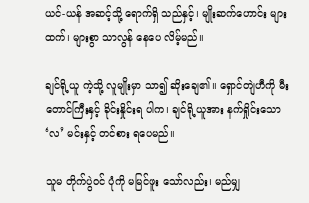ယင်-ယန် အဆင့်သို့ ရောက်ရှိ သည်နှင့်၊ မျိုးဆက်ဟောင်း များထက်၊ များစွာ သာလွန် နေပေ လိမ့်မည်။

ချင်ရို့ယူ ကဲ့သို့ လူမျိုးမှာ သာ၍ ဆိုးချေ၏။ ရှောင်တျဲဟီကို မီးတောင်ကြီးနှင့် ခိုင်းနှိုင်းရ ပါက၊ ချင်ရို့ယူအား နက်ရှိုင်းသော ‘လ’ မင်းနှင့် တင်စား ရပေမည်။

သူမ တိုက်ပွဲဝင် ပုံကို မမြင်ဖူး သော်လည်း၊ မည်မျှ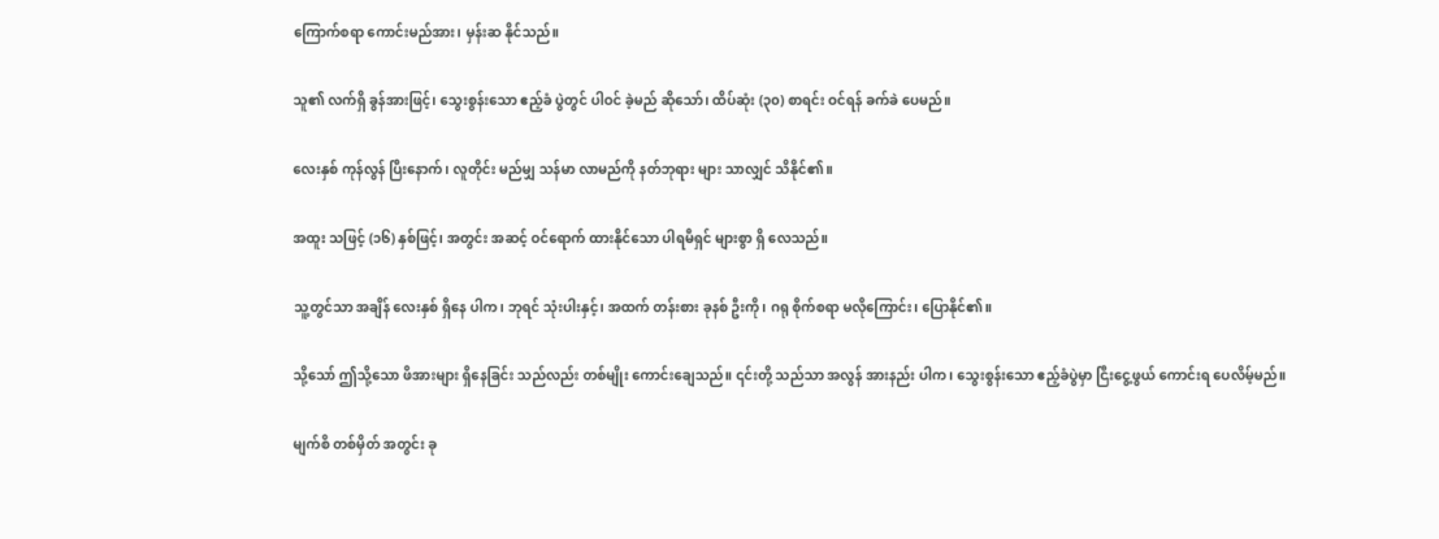ကြောက်စရာ ကောင်းမည်အား၊ မှန်းဆ နိုင်သည်။

သူ၏ လက်ရှိ ခွန်အားဖြင့်၊ သွေးစွန်းသော ဧည့်ခံ ပွဲတွင် ပါဝင် ခဲ့မည် ဆိုသော်၊ ထိပ်ဆုံး (၃၀) စာရင်း ဝင်ရန် ခက်ခဲ ပေမည်။

လေးနှစ် ကုန်လွန် ပြီးနောက်၊ လူတိုင်း မည်မျှ သန်မာ လာမည်ကို နတ်ဘုရား များ သာလျှင် သိနိုင်၏။

အထူး သဖြင့် (၁၆) နှစ်ဖြင့်၊ အတွင်း အဆင့် ဝင်ရောက် ထားနိုင်သော ပါရမီရှင် များစွာ ရှိ လေသည်။

သူ့တွင်သာ အချိန် လေးနှစ် ရှိနေ ပါက၊ ဘုရင် သုံးပါးနှင့်၊ အထက် တန်းစား ခုနစ် ဦးကို၊ ဂရု စိုက်စရာ မလိုကြောင်း၊ ပြောနိုင်၏။

သို့သော် ဤသို့သော ဖိအားများ ရှိနေခြင်း သည်လည်း တစ်မျိုး ကောင်းချေသည်။ ၎င်းတို့ သည်သာ အလွန် အားနည်း ပါက၊ သွေးစွန်းသော ဧည့်ခံပွဲမှာ ငြီးငွေ့ဖွယ် ကောင်းရ ပေလိမ့်မည်။

မျက်စိ တစ်မှိတ် အတွင်း ခု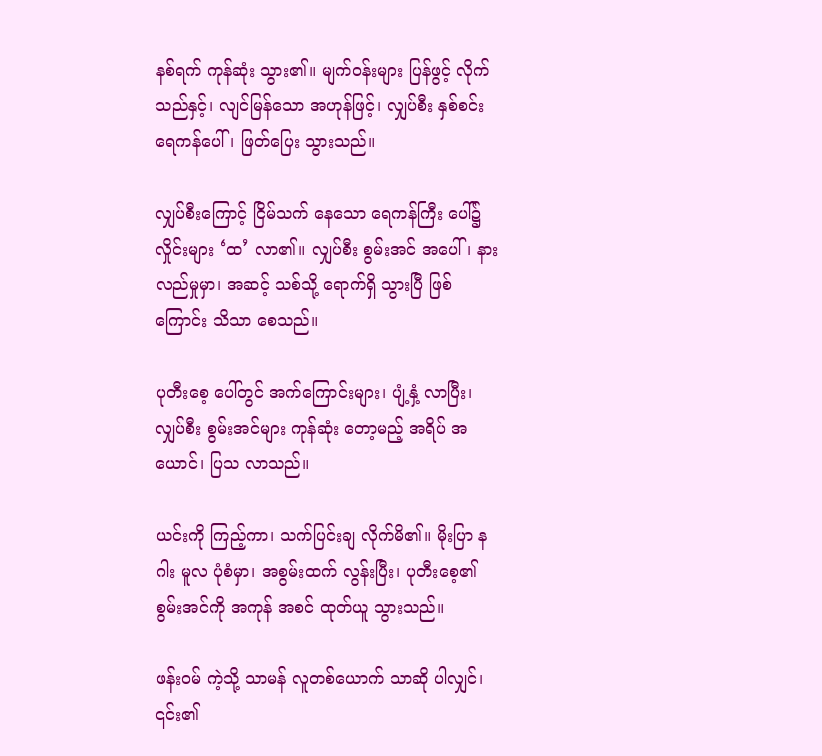နစ်ရက် ကုန်ဆုံး သွား၏။ မျက်ဝန်းများ ပြန်ဖွင့် လိုက်သည်နှင့်၊ လျင်မြန်သော အဟုန်ဖြင့်၊ လျှပ်စီး နှစ်စင်း ရေကန်ပေါ်၊ ဖြတ်ပြေး သွားသည်။

လျှပ်စီးကြောင့် ငြိမ်သက် နေသော ရေကန်ကြီး ပေါ်၌ လှိုင်းများ ‘ထ’ လာ၏။ လျှပ်စီး စွမ်းအင် အပေါ်၊ နားလည်မှုမှာ၊ အဆင့် သစ်သို့ ရောက်ရှိ သွားပြီ ဖြစ်ကြောင်း သိသာ စေသည်။

ပုတီးစေ့ ပေါ်တွင် အက်ကြောင်းများ၊ ပျံ့နှံ့ လာပြီး၊ လျှပ်စီး စွမ်းအင်များ ကုန်ဆုံး တော့မည့် အရိပ် အယောင်၊ ပြသ လာသည်။

ယင်းကို ကြည့်ကာ၊ သက်ပြင်းချ လိုက်မိ၏။ မိုးပြာ နဂါး မူလ ပုံစံမှာ၊ အစွမ်းထက် လွန်းပြီး၊ ပုတီးစေ့၏ စွမ်းအင်ကို အကုန် အစင် ထုတ်ယူ သွားသည်။

ဖန်းဝမ် ကဲ့သို့ သာမန် လူတစ်ယောက် သာဆို ပါလျှင်၊ ၎င်း၏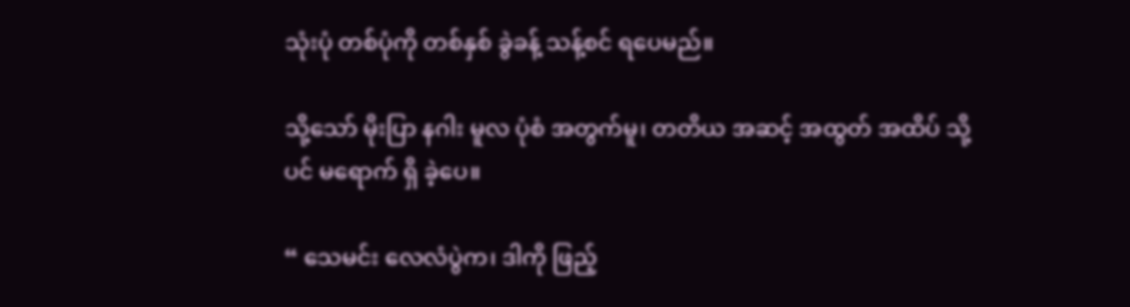သုံးပုံ တစ်ပုံကို တစ်နှစ် ခွဲခန့် သန့်စင် ရပေမည်။

သို့သော် မိုးပြာ နဂါး မူလ ပုံစံ အတွက်မူ၊ တတိယ အဆင့် အထွတ် အထိပ် သို့ပင် မရောက် ရှိ ခဲ့ပေ။

“ သေမင်း လေလံပွဲက၊ ဒါကို ဖြည့်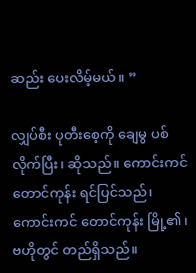ဆည်း ပေးလိမ့်မယ်။ ”

လျှပ်စီး ပုတီးစေ့ကို ချေမွ ပစ်လိုက်ပြီး၊ ဆိုသည်။ ကောင်းကင် တောင်ကုန်း ရင်ပြင်သည်၊ ကောင်းကင် တောင်ကုန်း မြို့၏၊ ဗဟိုတွင် တည်ရှိသည်။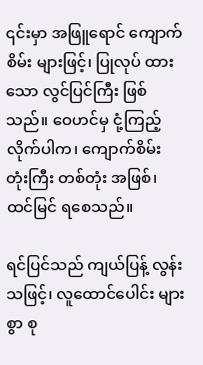၎င်းမှာ အဖြူရောင် ကျောက်စိမ်း များဖြင့်၊ ပြုလုပ် ထားသော လွင်ပြင်ကြီး ဖြစ်သည်။ ဝေဟင်မှ ငုံ့ကြည့် လိုက်ပါက၊ ကျောက်စိမ်း တုံးကြီး တစ်တုံး အဖြစ်၊ ထင်မြင် ရစေသည်။

ရင်ပြင်သည် ကျယ်ပြန့် လွန်းသဖြင့်၊ လူထောင်ပေါင်း များစွာ စု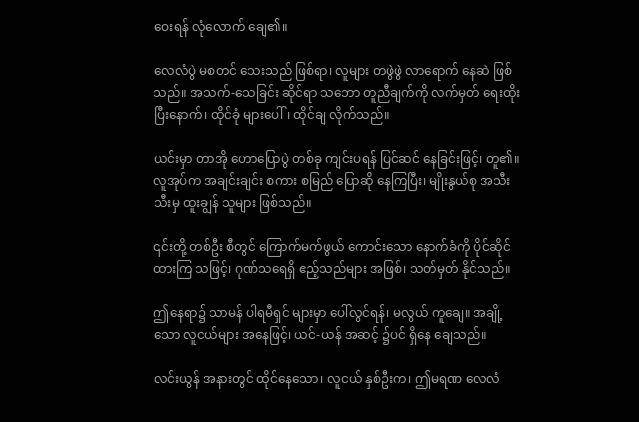ဝေးရန် လုံလောက် ချေ၏။

လေလံပွဲ မစတင် သေးသည် ဖြစ်ရာ၊ လူများ တဖွဲဖွဲ လာရောက် နေဆဲ ဖြစ်သည်။ အသက်-သေခြင်း ဆိုင်ရာ သဘော တူညီချက်ကို လက်မှတ် ရေးထိုး ပြီးနောက်၊ ထိုင်ခုံ များပေါ်၊ ထိုင်ချ လိုက်သည်။

ယင်းမှာ တာအို ဟောပြောပွဲ တစ်ခု ကျင်းပရန် ပြင်ဆင် နေခြင်းဖြင့်၊ တူ၏။ လူအုပ်က အချင်းချင်း စကား စမြည် ပြောဆို နေကြပြီး၊ မျိုးနွယ်စု အသီးသီးမှ ထူးချွန် သူများ ဖြစ်သည်။

၎င်းတို့ တစ်ဦး စီတွင် ကြောက်မက်ဖွယ် ကောင်းသော နောက်ခံကို ပိုင်ဆိုင် ထားကြ သဖြင့်၊ ဂုဏ်သရေရှိ ဧည့်သည်များ အဖြစ်၊ သတ်မှတ် နိုင်သည်။

ဤနေရာ၌ သာမန် ပါရမီရှင် များမှာ ပေါ်လွင်ရန်၊ မလွယ် ကူချေ။ အချို့သော လူငယ်များ အနေဖြင့်၊ ယင်-ယန် အဆင့် ၌ပင် ရှိနေ ချေသည်။

လင်းယွန် အနားတွင် ထိုင်နေသော၊ လူငယ် နှစ်ဦးက၊ ဤမရဏ လေလံ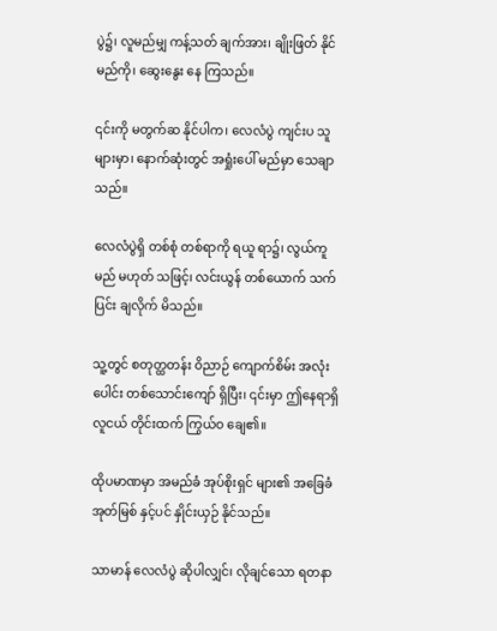ပွဲ၌၊ လူမည်မျှ ကန့်သတ် ချက်အား၊ ချိုးဖြတ် နိုင်မည်ကို၊ ဆွေးနွေး နေ ကြသည်။

၎င်းကို မတွက်ဆ နိုင်ပါက၊ လေလံပွဲ ကျင်းပ သူများမှာ၊ နောက်ဆုံးတွင် အရှုံးပေါ် မည်မှာ သေချာသည်။

လေလံပွဲရှိ တစ်စုံ တစ်ရာကို ရယူ ရာ၌၊ လွယ်ကူမည် မဟုတ် သဖြင့်၊ လင်းယွန် တစ်ယောက် သက်ပြင်း ချလိုက် မိသည်။

သူ့တွင် စတုတ္ထတန်း ဝိညာဉ် ကျောက်စိမ်း အလုံးပေါင်း တစ်သောင်းကျော် ရှိပြီး၊ ၎င်းမှာ ဤနေရာရှိ လူငယ် တိုင်းထက် ကြွယ်ဝ ချေ၏။

ထိုပမာဏမှာ အမည်ခံ အုပ်စိုးရှင် များ၏ အခြေခံ အုတ်မြစ် နှင့်ပင် နှိုင်းယှဉ် နိုင်သည်။

သာမာန် လေလံပွဲ ဆိုပါလျှင်၊ လိုချင်သော ရတနာ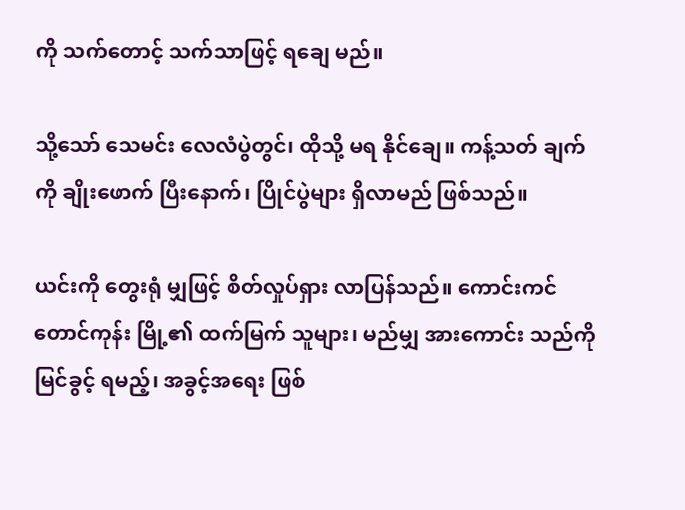ကို သက်တောင့် သက်သာဖြင့် ရချေ မည်။

သို့သော် သေမင်း လေလံပွဲတွင်၊ ထိုသို့ မရ နိုင်ချေ။ ကန့်သတ် ချက်ကို ချိုးဖောက် ပြီးနောက်၊ ပြိုင်ပွဲများ ရှိလာမည် ဖြစ်သည်။

ယင်းကို တွေးရုံ မျှဖြင့် စိတ်လှုပ်ရှား လာပြန်သည်။ ကောင်းကင် တောင်ကုန်း မြို့၏ ထက်မြက် သူများ၊ မည်မျှ အားကောင်း သည်ကို မြင်ခွင့် ရမည့်၊ အခွင့်အရေး ဖြစ်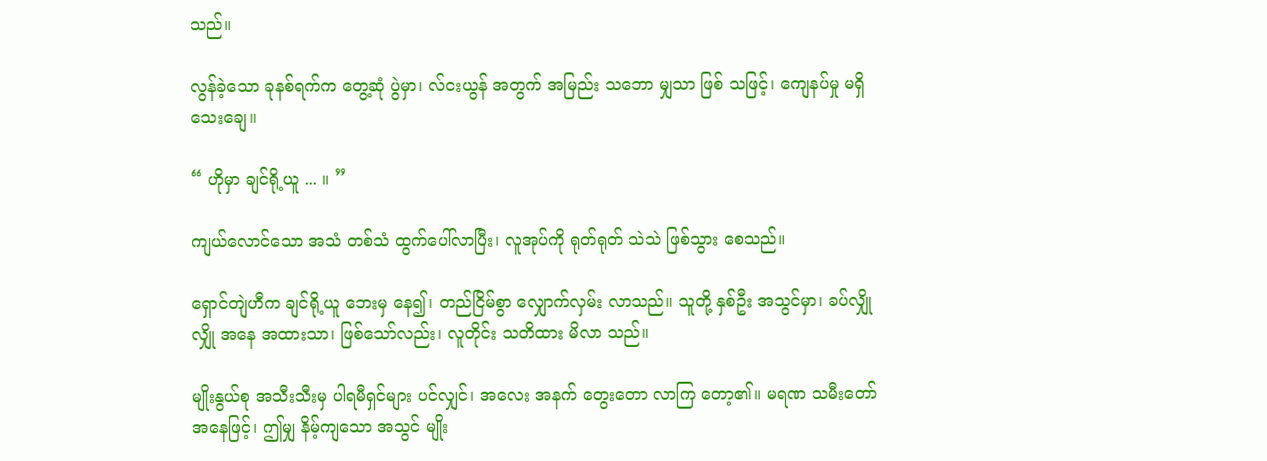သည်။

လွန်ခဲ့သော ခုနစ်ရက်က တွေ့ဆုံ ပွဲမှာ၊ လ်ငးယွန် အတွက် အမြည်း သဘော မျှသာ ဖြစ် သဖြင့်၊ ကျေနပ်မှု မရှိ သေးချေ။

“ ဟိုမှာ ချင်ရို့ယူ ... ။ ”

ကျယ်လောင်သော အသံ တစ်သံ ထွက်ပေါ်လာပြီး၊ လူအုပ်ကို ရုတ်ရုတ် သဲသဲ ဖြစ်သွား စေသည်။

ရှောင်တျဲဟီက ချင်ရို့ယူ ဘေးမှ နေ၍၊ တည်ငြိမ်စွာ လျှောက်လှမ်း လာသည်။ သူတို့ နှစ်ဦး အသွင်မှာ၊ ခပ်လျှိုလျှို အနေ အထားသာ၊ ဖြစ်သော်လည်း၊ လူတိုင်း သတိထား မိလာ သည်။

မျိုးနွယ်စု အသီးသီးမှ ပါရမီရှင်များ ပင်လျှင်၊ အလေး အနက် တွေးတော လာကြ တော့၏။ မရဏ သမီးတော် အနေဖြင့်၊ ဤမျှ နိမ့်ကျသော အသွင် မျိုး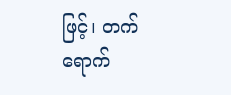ဖြင့်၊ တက်ရောက်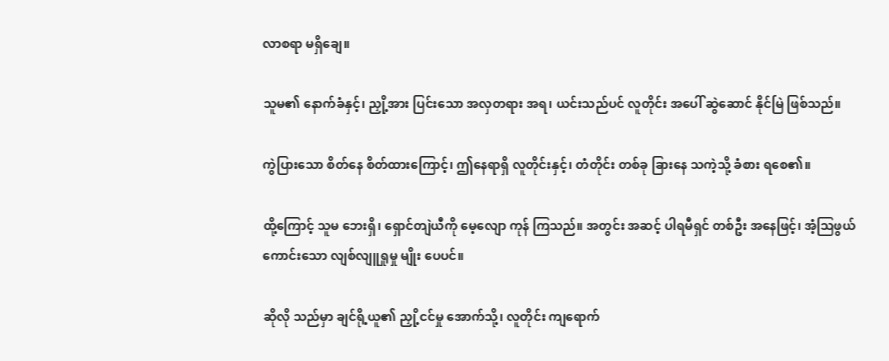လာစရာ မရှိချေ။

သူမ၏ နောက်ခံနှင့်၊ ညှို့အား ပြင်းသော အလှတရား အရ၊ ယင်းသည်ပင် လူတိုင်း အပေါ် ဆွဲဆောင် နိုင်မြဲ ဖြစ်သည်။

ကွဲပြားသော စိတ်နေ စိတ်ထားကြောင့်၊ ဤနေရာရှိ လူတိုင်းနှင့်၊ တံတိုင်း တစ်ခု ခြားနေ သကဲ့သို့ ခံစား ရစေ၏။

ထို့ကြောင့် သူမ ဘေးရှိ၊ ရှောင်တျဲယီကို မေ့လျော ကုန် ကြသည်။ အတွင်း အဆင့် ပါရမီရှင် တစ်ဦး အနေဖြင့်၊ အံ့ဩဖွယ် ကောင်းသော လျစ်လျူရှုမှု မျိုး ပေပင်။

ဆိုလို သည်မှာ ချင်ရို့ယူ၏ ညှို့ငင်မှု အောက်သို့၊ လူတိုင်း ကျရောက်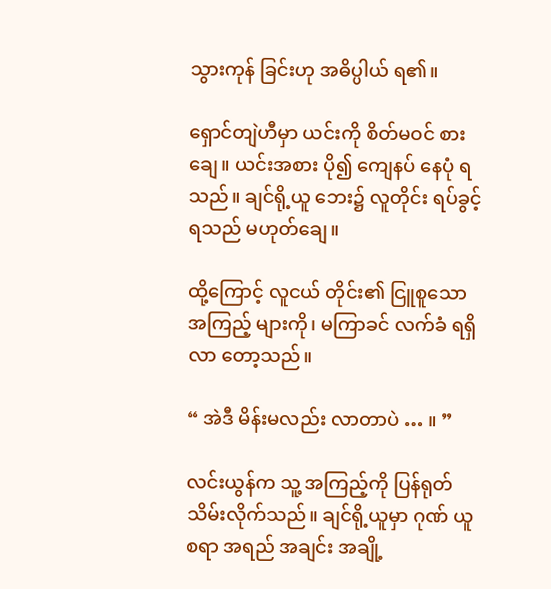သွားကုန် ခြင်းဟု အဓိပ္ပါယ် ရ၏။

ရှောင်တျဲဟီမှာ ယင်းကို စိတ်မဝင် စားချေ။ ယင်းအစား ပို၍ ကျေနပ် နေပုံ ရသည်။ ချင်ရို့ယူ ဘေး၌ လူတိုင်း ရပ်ခွင့် ရသည် မဟုတ်ချေ။

ထို့ကြောင့် လူငယ် တိုင်း၏ ငြူစူသော အကြည့် များကို၊ မကြာခင် လက်ခံ ရရှိ လာ တော့သည်။

“ အဲဒီ မိန်းမလည်း လာတာပဲ … ။ ”

လင်းယွန်က သူ့ အကြည့်ကို ပြန်ရုတ် သိမ်းလိုက်သည်။ ချင်ရို့ယူမှာ ဂုဏ် ယူစရာ အရည် အချင်း အချို့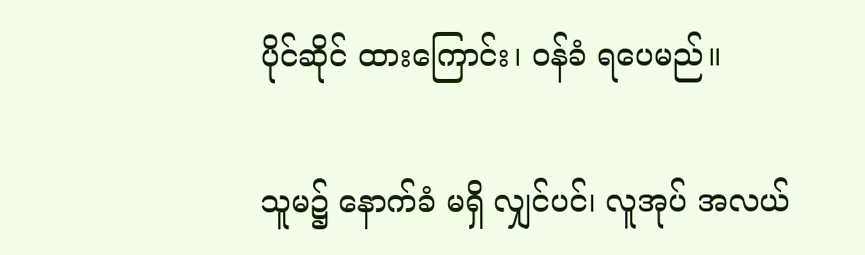ပိုင်ဆိုင် ထားကြောင်း၊ ဝန်ခံ ရပေမည်။

သူမ၌ နောက်ခံ မရှိ လျှင်ပင်၊ လူအုပ် အလယ်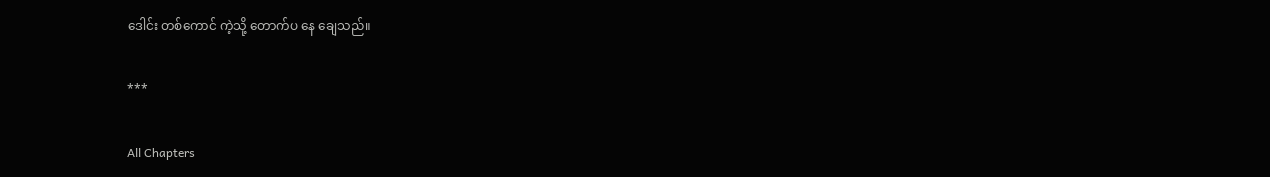ဒေါင်း တစ်ကောင် ကဲ့သို့ တောက်ပ နေ ချေသည်။

***

All Chapters